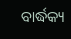ବାର୍ଦ୍ଧକ୍ୟ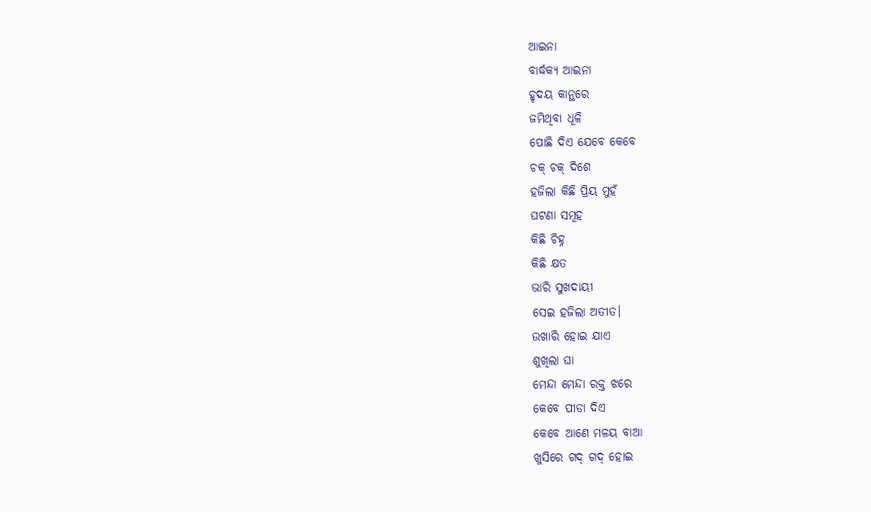ଆଇନା
ବାର୍ଦ୍ଧକ୍ୟ ଆଇନା
ହୃଦୟ କାନ୍ଥରେ
ଜମିଥିବା ଧୂଳି
ପୋଛି ଦିଏ ଯେବେ କେବେ
ଚକ୍ ଚକ୍ ଦିଶେ
ହଜିଲା କିଛି ପ୍ରିୟ ମୁହଁ
ଘଟଣା ସମୂହ
କିଛି ଚିହ୍ନ
କିଛି କ୍ଷତ
ଭାରି ସୁଖଦାୟୀ
ସେଇ ହଜିଲା ଅତୀତ।
ଉଖାରି ହୋଇ ଯାଏ
ଶୁଖିଲା ଘା
ମେନ୍ଦା ମେନ୍ଦା ରକ୍ତ ଝରେ
କେବେ ପୀଡା ଦିଏ
କେବେ ଆଣେ ମଳୟ ବାଆ
ଖୁସିରେ ଗଦ୍ ଗଦ୍ ହୋଇ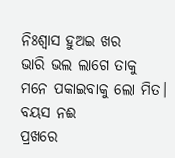ନିଃଶ୍ବାସ ହୁଅଇ ଖର
ଭାରି ଭଲ ଲାଗେ ତାକୁ
ମନେ ପକାଇବାକୁ ଲୋ ମିତ।
ବୟସ ନଈ
ପ୍ରଖରେ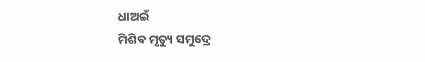ଧାଅଇଁ
ମିଶିଵ ମୃତ୍ୟୁ ସମୁଦ୍ରେ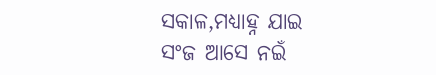ସକାଳ,ମଧ୍ୟାହ୍ନ ଯାଇ
ସଂଜ ଆସେ ନଇଁ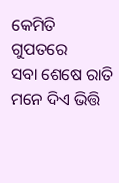କେମିତି ଗୁପତରେ
ସବା ଶେଷେ ରାତି
ମନେ ଦିଏ ଭିତ୍ତି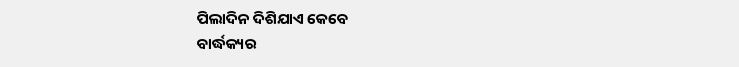ପିଲାଦିନ ଦିଶିଯାଏ କେବେ
ବାର୍ଦ୍ଧକ୍ୟର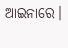ଆଇନାରେ।